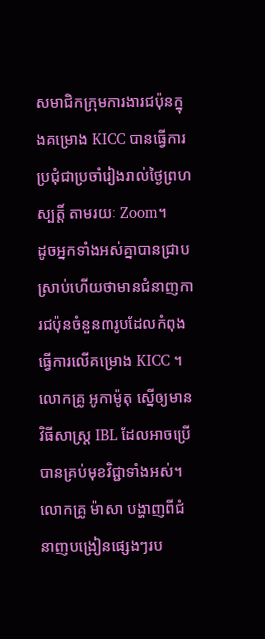សមាជិកក្រុមការងារជប៉ុនក្នុងគម្រោង KICC បានធ្វើការប្រជុំជាប្រចាំរៀងរាល់ថ្ងៃព្រហស្បត្តិ៍ តាមរយៈ Zoom។
ដូចអ្នកទាំងអស់គ្នាបានជ្រាបស្រាប់ហើយថាមានជំនាញការជប៉ុនចំនួន៣រូបដែលកំពុងធ្វើការលើគម្រោង KICC ។ លោកគ្រូ អូកាម៉ូតុ ស្នើឲ្យមានវិធីសាស្រ្ត IBL ដែលអាចប្រើបានគ្រប់មុខវិជ្ជាទាំងអស់។
លោកគ្រូ ម៉ាសា បង្ហាញពីជំនាញបង្រៀនផ្សេងៗរប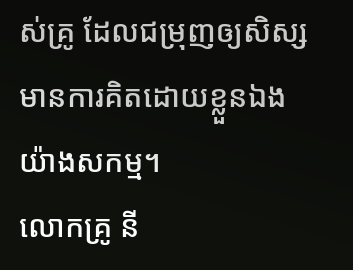ស់គ្រូ ដែលជម្រុញឲ្យសិស្សមានការគិតដោយខ្លួនឯងយ៉ាងសកម្ម។
លោកគ្រូ នី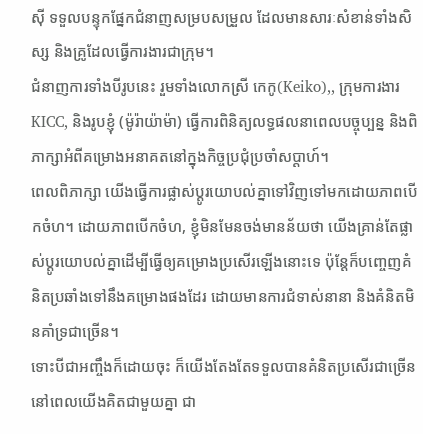ស៊ី ទទួលបន្ទុកផ្នែកជំនាញសម្របសម្រួល ដែលមានសារៈសំខាន់ទាំងសិស្ស និងគ្រូដែលធ្វើការងារជាក្រុម។
ជំនាញការទាំងបីរូបនេះ រួមទាំងលោកស្រី កេកូ(Keiko),, ក្រុមការងារ KICC, និងរូបខ្ញុំ (ម៉ូរ៉ាយ៉ាម៉ា) ធ្វើការពិនិត្យលទ្ធផលនាពេលបច្ចុប្បន្ន និងពិភាក្សាអំពីគម្រោងអនាគតនៅក្នុងកិច្ចប្រជុំប្រចាំសប្ដាហ៍។
ពេលពិភាក្សា យើងធ្វើការផ្លាស់ប្ដូរយោបល់គ្នាទៅវិញទៅមកដោយភាពបើកចំហ។ ដោយភាពបើកចំហ, ខ្ញុំមិនមែនចង់មានន័យថា យើងគ្រាន់តែផ្លាស់ប្ដូរយោបល់គ្នាដើម្បីធ្វើឲ្យគម្រោងប្រសើរឡើងនោះទេ ប៉ុន្តែក៏បញ្ចេញគំនិតប្រឆាំងទៅនឹងគម្រោងផងដែរ ដោយមានការជំទាស់នានា និងគំនិតមិនគាំទ្រជាច្រើន។
ទោះបីជាអញ្ចឹងក៏ដោយចុះ ក៏យើងតែងតែទទួលបានគំនិតប្រសើរជាច្រើននៅពេលយើងគិតជាមួយគ្នា ជា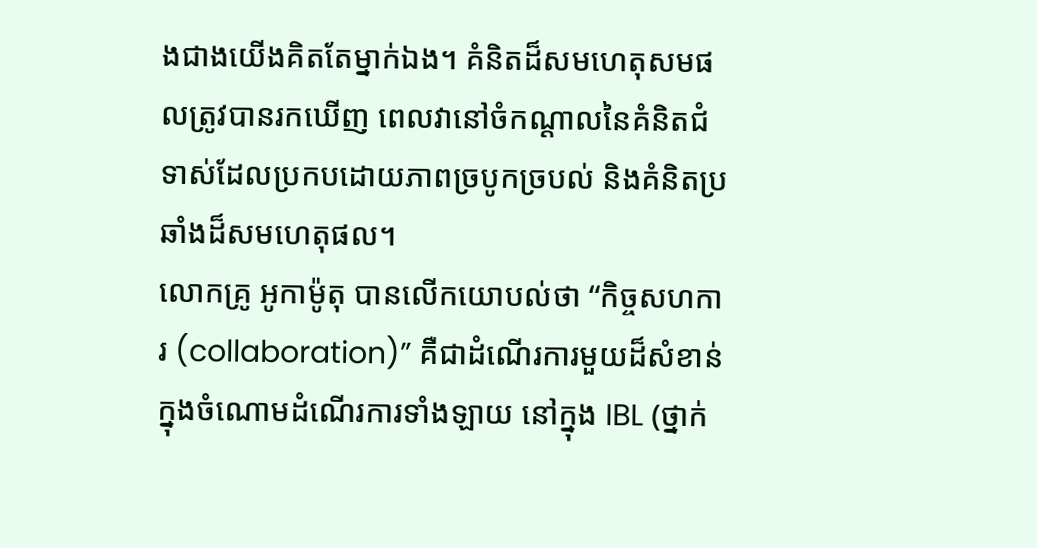ងជាងយើងគិតតែម្នាក់ឯង។ គំនិតដ៏សមហេតុសមផលត្រូវបានរកឃើញ ពេលវានៅចំកណ្ដាលនៃគំនិតជំទាស់ដែលប្រកបដោយភាពច្របូកច្របល់ និងគំនិតប្រឆាំងដ៏សមហេតុផល។
លោកគ្រូ អូកាម៉ូតុ បានលើកយោបល់ថា “កិច្ចសហការ (collaboration)” គឺជាដំណើរការមួយដ៏សំខាន់ក្នុងចំណោមដំណើរការទាំងឡាយ នៅក្នុង IBL (ថ្នាក់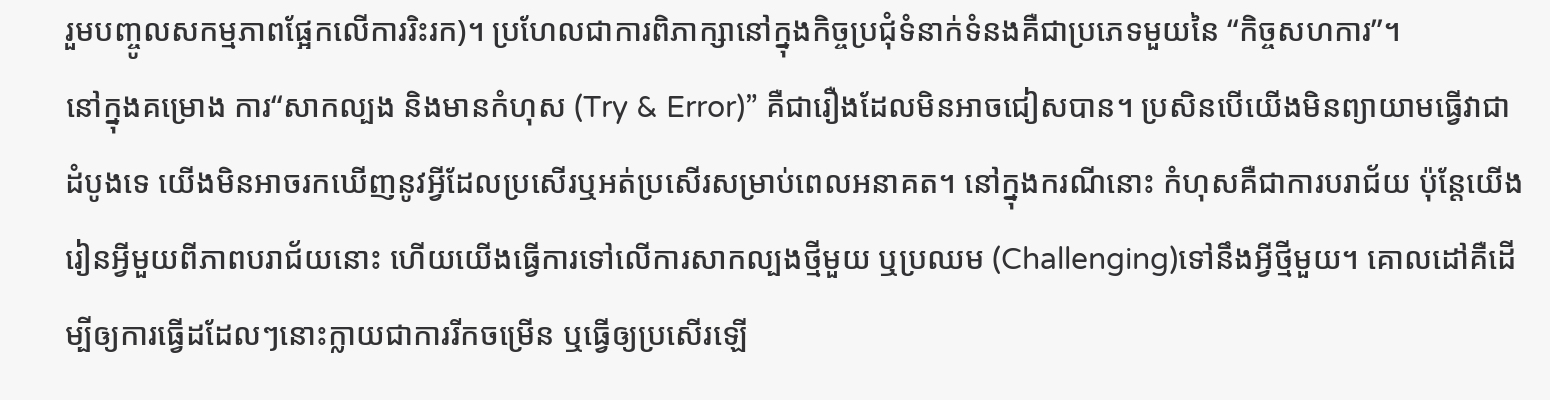រួមបញ្ចូលសកម្មភាពផ្អែកលើការរិះរក)។ ប្រហែលជាការពិភាក្សានៅក្នុងកិច្ចប្រជុំទំនាក់ទំនងគឺជាប្រភេទមួយនៃ “កិច្ចសហការ”។
នៅក្នុងគម្រោង ការ“សាកល្បង និងមានកំហុស (Try & Error)” គឺជារឿងដែលមិនអាចជៀសបាន។ ប្រសិនបើយើងមិនព្យាយាមធ្វើវាជាដំបូងទេ យើងមិនអាចរកឃើញនូវអ្វីដែលប្រសើរឬអត់ប្រសើរសម្រាប់ពេលអនាគត។ នៅក្នុងករណីនោះ កំហុសគឺជាការបរាជ័យ ប៉ុន្តែយើងរៀនអ្វីមួយពីភាពបរាជ័យនោះ ហើយយើងធ្វើការទៅលើការសាកល្បងថ្មីមួយ ឬប្រឈម (Challenging)ទៅនឹងអ្វីថ្មីមួយ។ គោលដៅគឺដើម្បីឲ្យការធ្វើដដែលៗនោះក្លាយជាការរីកចម្រើន ឬធ្វើឲ្យប្រសើរឡើ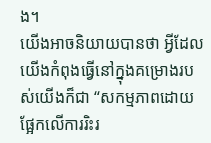ង។
យើងអាចនិយាយបានថា អ្វីដែលយើងកំពុងធ្វើនៅក្នុងគម្រោងរបស់យើងក៏ជា “សកម្មភាពដោយផ្អែកលើការរិះរ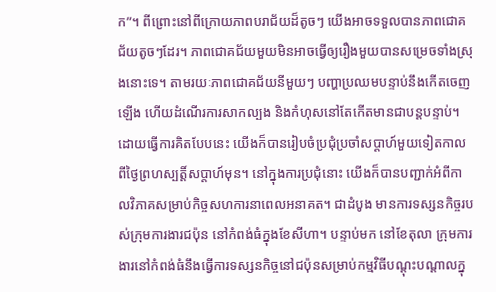ក”។ ពីព្រោះនៅពីក្រោយភាពបរាជ័យដ៏តូចៗ យើងអាចទទួលបានភាពជោគជ័យតូចៗដែរ។ ភាពជោគជ័យមួយមិនអាចធ្វើឲ្យរឿងមួយបានសម្រេចទាំងស្រុងនោះទេ។ តាមរយៈភាពជោគជ័យនីមួយៗ បញ្ហាប្រឈមបន្ទាប់នឹងកើតចេញឡើង ហើយដំណើរការសាកល្បង និងកំហុសនៅតែកើតមានជាបន្តបន្ទាប់។
ដោយធ្វើការគិតបែបនេះ យើងក៏បានរៀបចំប្រជុំប្រចាំសប្ដាហ៍មួយទៀតកាលពីថ្ងៃព្រហស្បត្តិ៍សប្ដាហ៍មុន។ នៅក្នុងការប្រជុំនោះ យើងក៏បានបញ្ជាក់អំពីកាលវិភាគសម្រាប់កិច្ចសហការនាពេលអនាគត។ ជាដំបូង មានការទស្សនកិច្ចរបស់ក្រុមការងារជប៉ុន នៅកំពង់ធំក្នុងខែសីហា។ បន្ទាប់មក នៅខែតុលា ក្រុមការងារនៅកំពង់ធំនឹងធ្វើការទស្សនកិច្ចនៅជប៉ុនសម្រាប់កម្មវិធីបណ្ដុះបណ្ដាលក្នុ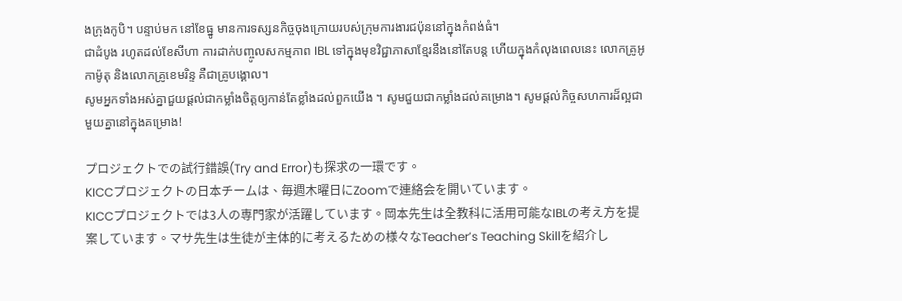ងក្រុងកូបិ។ បន្ទាប់មក នៅខែធ្នូ មានការទស្សនកិច្ចចុងក្រោយរបស់ក្រុមការងារជប៉ុននៅក្នុងកំពង់ធំ។
ជាដំបូង រហូតដល់ខែសីហា ការដាក់បញ្ចូលសកម្មភាព IBL ទៅក្នុងមុខវិជ្ជាភាសាខ្មែរនឹងនៅតែបន្ដ ហើយក្នុងកំលុងពេលនេះ លោកគ្រូអូកាម៉ូតុ និងលោកគ្រូខេមរិន្ទ គឺជាគ្រូបង្គោល។
សូមអ្នកទាំងអស់គ្នាជួយផ្ដល់ជាកម្លាំងចិត្តឲ្យកាន់តែខ្លាំងដល់ពួកយើង ។ សូមជួយជាកម្លាំងដល់គម្រោង។ សូមផ្ដល់កិច្ចសហការដ៏ល្អជាមួយគ្នានៅក្នុងគម្រោង!

プロジェクトでの試行錯誤(Try and Error)も探求の一環です。
KICCプロジェクトの日本チームは、毎週木曜日にZoomで連絡会を開いています。
KICCプロジェクトでは3人の専門家が活躍しています。岡本先生は全教科に活用可能なIBLの考え方を提案しています。マサ先生は生徒が主体的に考えるための様々なTeacher’s Teaching Skillを紹介し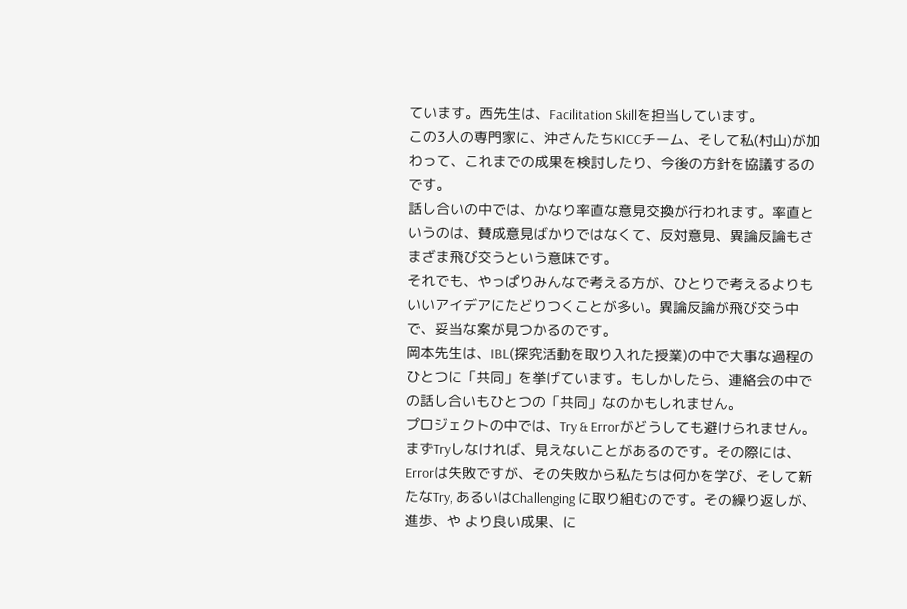ています。西先生は、Facilitation Skillを担当しています。
この3人の専門家に、沖さんたちKICCチーム、そして私(村山)が加わって、これまでの成果を検討したり、今後の方針を協議するのです。
話し合いの中では、かなり率直な意見交換が行われます。率直というのは、賛成意見ばかりではなくて、反対意見、異論反論もさまざま飛び交うという意味です。
それでも、やっぱりみんなで考える方が、ひとりで考えるよりもいいアイデアにたどりつくことが多い。異論反論が飛び交う中で、妥当な案が見つかるのです。
岡本先生は、IBL(探究活動を取り入れた授業)の中で大事な過程のひとつに「共同」を挙げています。もしかしたら、連絡会の中での話し合いもひとつの「共同」なのかもしれません。
プロジェクトの中では、Try & Errorがどうしても避けられません。まずTryしなければ、見えないことがあるのです。その際には、Errorは失敗ですが、その失敗から私たちは何かを学び、そして新たなTry, あるいはChallenging に取り組むのです。その繰り返しが、進歩、や より良い成果、に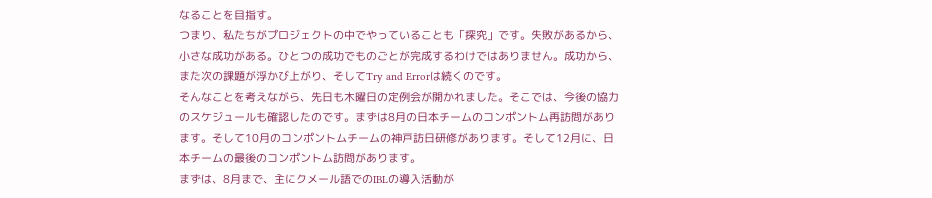なることを目指す。
つまり、私たちがプロジェクトの中でやっていることも「探究」です。失敗があるから、小さな成功がある。ひとつの成功でものごとが完成するわけではありません。成功から、また次の課題が浮かび上がり、そしてTry and Errorは続くのです。
そんなことを考えながら、先日も木曜日の定例会が開かれました。そこでは、今後の協力のスケジュールも確認したのです。まずは8月の日本チームのコンポントム再訪問があります。そして10月のコンポントムチームの神戸訪日研修があります。そして12月に、日本チームの最後のコンポントム訪問があります。
まずは、8月まで、主にクメール語でのIBLの導入活動が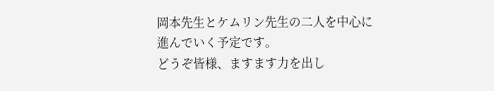岡本先生とケムリン先生の二人を中心に進んでいく予定です。
どうぞ皆様、ますます力を出し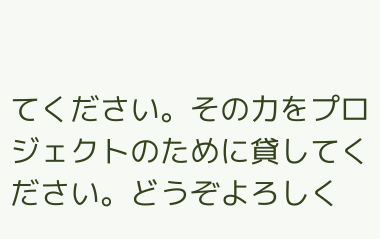てください。その力をプロジェクトのために貸してください。どうぞよろしく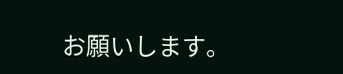お願いします。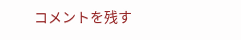コメントを残す